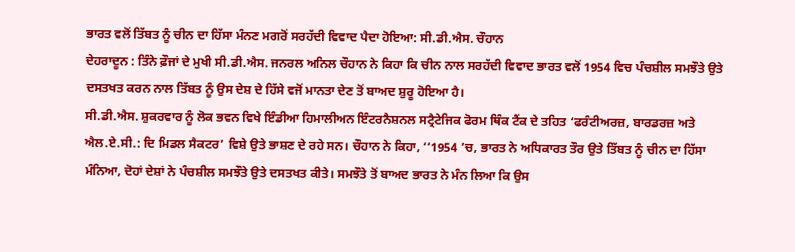ਭਾਰਤ ਵਲੋਂ ਤਿੱਬਤ ਨੂੰ ਚੀਨ ਦਾ ਹਿੱਸਾ ਮੰਨਣ ਮਗਰੋਂ ਸਰਹੱਦੀ ਵਿਵਾਦ ਪੈਦਾ ਹੋਇਆ: ਸੀ.ਡੀ.ਐਸ. ਚੌਹਾਨ
ਦੇਹਰਾਦੂਨ : ਤਿੰਨੇ ਫ਼ੌਜਾਂ ਦੇ ਮੁਖੀ ਸੀ.ਡੀ.ਐਸ. ਜਨਰਲ ਅਨਿਲ ਚੌਹਾਨ ਨੇ ਕਿਹਾ ਕਿ ਚੀਨ ਨਾਲ ਸਰਹੱਦੀ ਵਿਵਾਦ ਭਾਰਤ ਵਲੋਂ 1954 ਵਿਚ ਪੰਚਸ਼ੀਲ ਸਮਝੌਤੇ ਉਤੇ ਦਸਤਖਤ ਕਰਨ ਨਾਲ ਤਿੱਬਤ ਨੂੰ ਉਸ ਦੇਸ਼ ਦੇ ਹਿੱਸੇ ਵਜੋਂ ਮਾਨਤਾ ਦੇਣ ਤੋਂ ਬਾਅਦ ਸ਼ੁਰੂ ਹੋਇਆ ਹੈ।
ਸੀ.ਡੀ.ਐਸ. ਸ਼ੁਕਰਵਾਰ ਨੂੰ ਲੋਕ ਭਵਨ ਵਿਖੇ ਇੰਡੀਆ ਹਿਮਾਲੀਅਨ ਇੰਟਰਨੈਸ਼ਨਲ ਸਟ੍ਰੈਟੇਜਿਕ ਫੋਰਮ ਥਿੰਕ ਟੈਂਕ ਦੇ ਤਹਿਤ ‘ਫਰੰਟੀਅਰਜ਼, ਬਾਰਡਰਜ਼ ਅਤੇ ਐਲ.ਏ.ਸੀ.: ਦਿ ਮਿਡਲ ਸੈਕਟਰ’ ਵਿਸ਼ੇ ਉਤੇ ਭਾਸ਼ਣ ਦੇ ਰਹੇ ਸਨ। ਚੌਹਾਨ ਨੇ ਕਿਹਾ, ‘‘1954 ’ਚ, ਭਾਰਤ ਨੇ ਅਧਿਕਾਰਤ ਤੌਰ ਉਤੇ ਤਿੱਬਤ ਨੂੰ ਚੀਨ ਦਾ ਹਿੱਸਾ ਮੰਨਿਆ, ਦੋਹਾਂ ਦੇਸ਼ਾਂ ਨੇ ਪੰਚਸ਼ੀਲ ਸਮਝੌਤੇ ਉਤੇ ਦਸਤਖਤ ਕੀਤੇ। ਸਮਝੌਤੇ ਤੋਂ ਬਾਅਦ ਭਾਰਤ ਨੇ ਮੰਨ ਲਿਆ ਕਿ ਉਸ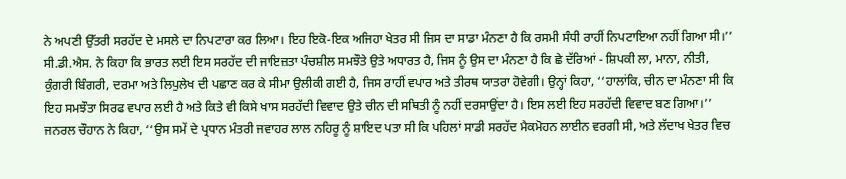ਨੇ ਅਪਣੀ ਉੱਤਰੀ ਸਰਹੱਦ ਦੇ ਮਸਲੇ ਦਾ ਨਿਪਟਾਰਾ ਕਰ ਲਿਆ। ਇਹ ਇਕੋ-ਇਕ ਅਜਿਹਾ ਖੇਤਰ ਸੀ ਜਿਸ ਦਾ ਸਾਡਾ ਮੰਨਣਾ ਹੈ ਕਿ ਰਸਮੀ ਸੰਧੀ ਰਾਹੀਂ ਨਿਪਟਾਇਆ ਨਹੀਂ ਗਿਆ ਸੀ।’’
ਸੀ.ਡੀ.ਐਸ. ਨੇ ਕਿਹਾ ਕਿ ਭਾਰਤ ਲਈ ਇਸ ਸਰਹੱਦ ਦੀ ਜਾਇਜ਼ਤਾ ਪੰਚਸ਼ੀਲ ਸਮਝੌਤੇ ਉਤੇ ਅਧਾਰਤ ਹੈ, ਜਿਸ ਨੂੰ ਉਸ ਦਾ ਮੰਨਣਾ ਹੈ ਕਿ ਛੇ ਦੱਰਿਆਂ - ਸ਼ਿਪਕੀ ਲਾ, ਮਾਨਾ, ਨੀਤੀ, ਕੁੰਗਰੀ ਬਿੰਗਰੀ, ਦਰਮਾ ਅਤੇ ਲਿਪੁਲੇਖ ਦੀ ਪਛਾਣ ਕਰ ਕੇ ਸੀਮਾ ਉਲੀਕੀ ਗਈ ਹੈ, ਜਿਸ ਰਾਹੀਂ ਵਪਾਰ ਅਤੇ ਤੀਰਥ ਯਾਤਰਾ ਹੋਵੇਗੀ। ਉਨ੍ਹਾਂ ਕਿਹਾ, ‘‘ਹਾਲਾਂਕਿ, ਚੀਨ ਦਾ ਮੰਨਣਾ ਸੀ ਕਿ ਇਹ ਸਮਝੌਤਾ ਸਿਰਫ ਵਪਾਰ ਲਈ ਹੈ ਅਤੇ ਕਿਤੇ ਵੀ ਕਿਸੇ ਖਾਸ ਸਰਹੱਦੀ ਵਿਵਾਦ ਉਤੇ ਚੀਨ ਦੀ ਸਥਿਤੀ ਨੂੰ ਨਹੀਂ ਦਰਸਾਉਂਦਾ ਹੈ। ਇਸ ਲਈ ਇਹ ਸਰਹੱਦੀ ਵਿਵਾਦ ਬਣ ਗਿਆ।’’
ਜਨਰਲ ਚੌਹਾਨ ਨੇ ਕਿਹਾ, ‘‘ਉਸ ਸਮੇਂ ਦੇ ਪ੍ਰਧਾਨ ਮੰਤਰੀ ਜਵਾਹਰ ਲਾਲ ਨਹਿਰੂ ਨੂੰ ਸ਼ਾਇਦ ਪਤਾ ਸੀ ਕਿ ਪਹਿਲਾਂ ਸਾਡੀ ਸਰਹੱਦ ਮੈਕਮੋਹਨ ਲਾਈਨ ਵਰਗੀ ਸੀ, ਅਤੇ ਲੱਦਾਖ ਖੇਤਰ ਵਿਚ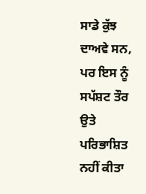ਸਾਡੇ ਕੁੱਝ ਦਾਅਵੇ ਸਨ, ਪਰ ਇਸ ਨੂੰ ਸਪੱਸ਼ਟ ਤੌਰ ਉਤੇ ਪਰਿਭਾਸ਼ਿਤ ਨਹੀਂ ਕੀਤਾ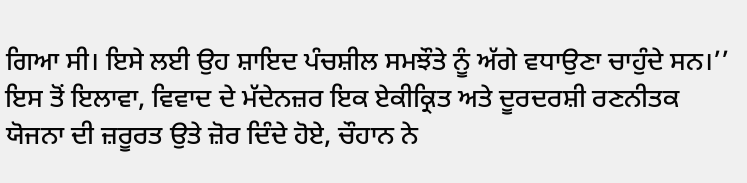ਗਿਆ ਸੀ। ਇਸੇ ਲਈ ਉਹ ਸ਼ਾਇਦ ਪੰਚਸ਼ੀਲ ਸਮਝੌਤੇ ਨੂੰ ਅੱਗੇ ਵਧਾਉਣਾ ਚਾਹੁੰਦੇ ਸਨ।’’
ਇਸ ਤੋਂ ਇਲਾਵਾ, ਵਿਵਾਦ ਦੇ ਮੱਦੇਨਜ਼ਰ ਇਕ ਏਕੀਕ੍ਰਿਤ ਅਤੇ ਦੂਰਦਰਸ਼ੀ ਰਣਨੀਤਕ ਯੋਜਨਾ ਦੀ ਜ਼ਰੂਰਤ ਉਤੇ ਜ਼ੋਰ ਦਿੰਦੇ ਹੋਏ, ਚੌਹਾਨ ਨੇ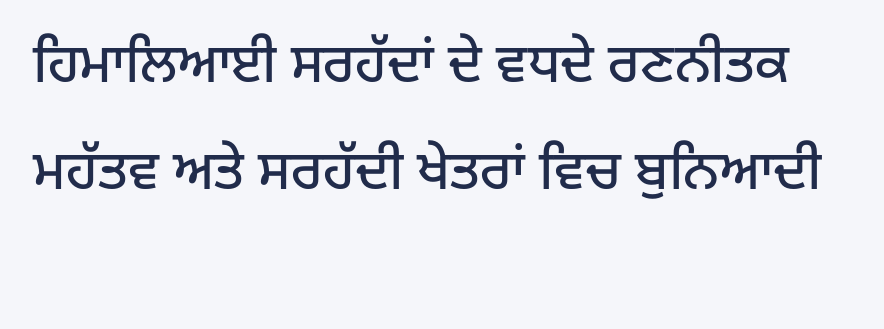ਹਿਮਾਲਿਆਈ ਸਰਹੱਦਾਂ ਦੇ ਵਧਦੇ ਰਣਨੀਤਕ ਮਹੱਤਵ ਅਤੇ ਸਰਹੱਦੀ ਖੇਤਰਾਂ ਵਿਚ ਬੁਨਿਆਦੀ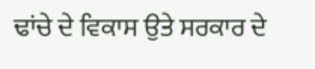ਢਾਂਚੇ ਦੇ ਵਿਕਾਸ ਉਤੇ ਸਰਕਾਰ ਦੇ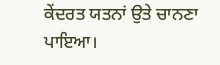ਕੇਂਦਰਤ ਯਤਨਾਂ ਉਤੇ ਚਾਨਣਾ ਪਾਇਆ।